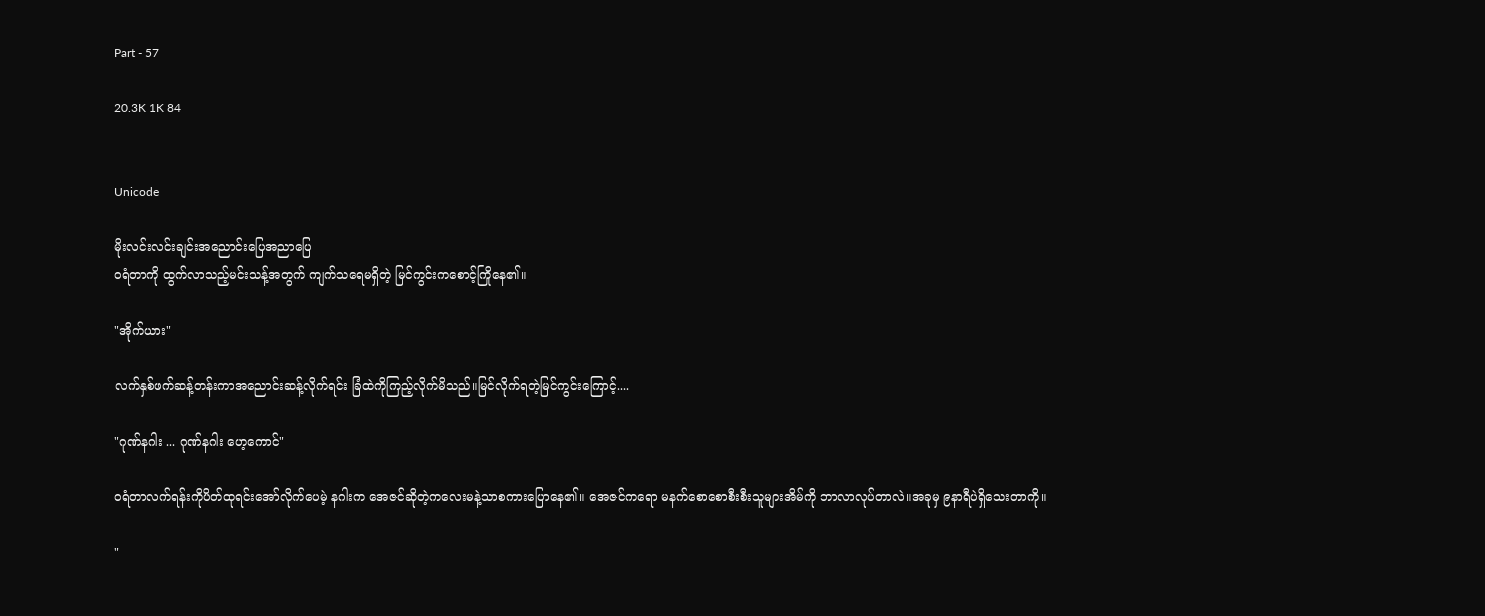Part - 57

20.3K 1K 84


Unicode

မိုးလင်းလင်းချင်းအညောင်းပြေအညာပြေ
ဝရံတာကို ထွက်လာသည့်မင်းသန့်အတွက် ကျက်သရေမရှိတဲ့ မြင်ကွင်းကစောင့်ကြိုနေ၏။

"အိုက်ယား"

လက်နှစ်ဖက်ဆန့်တန်းကာအညောင်းဆန့်လိုက်ရင်း ခြံထဲကိုကြည့်လိုက်မိသည်။မြင်လိုက်ရတဲ့မြင်ကွင်းကြောင့်....

"ဂုဏ်နဂါး ... ဂုဏ်နဂါး ဟေ့ကောင်"

ဝရံတာလက်ရန်းကိုပိတ်ထုရင်းအော်လိုက်ပေမဲ့ နဂါးက အေဇင်ဆိုတဲ့ကလေးမနဲ့သာစကားပြောနေ၏။ အေဇင်ကရော မနက်စောစောစီးစီးသူများအိမ်ကို ဘာလာလုပ်တာလဲ။အခုမှ ၉နာရီပဲရှိသေးတာကို။

"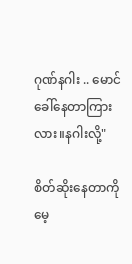ဂုဏ်နဂါး .. မောင်ခေါ်နေတာကြားလား။နဂါးလို့"

စိတ်ဆိုးနေတာကိုမေ့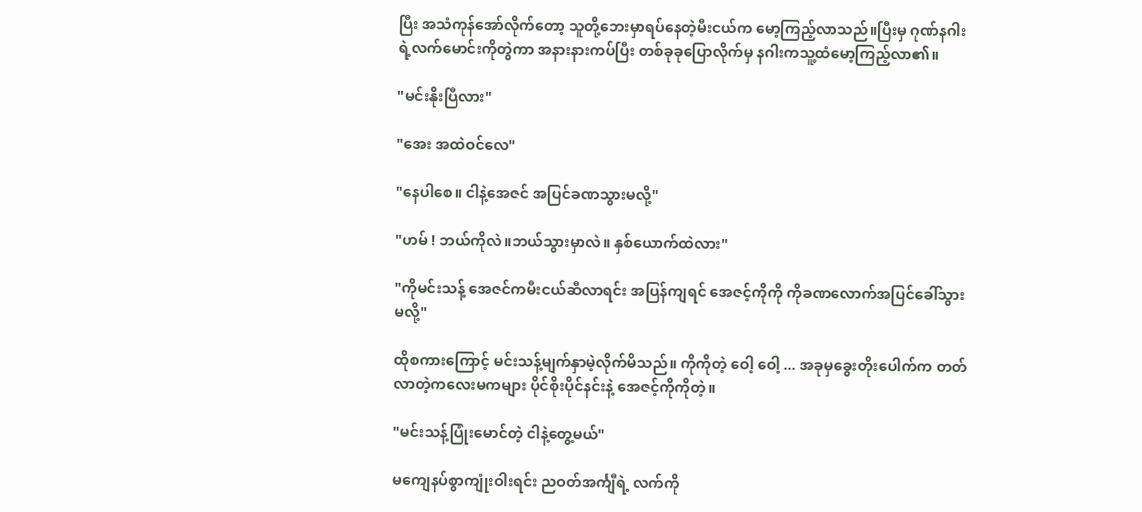ပြီး အသံကုန်အော်လိုက်တော့ သူတို့ဘေးမှာရပ်နေတဲ့မီးငယ်က မော့ကြည့်လာသည်။ပြီးမှ ဂုဏ်နဂါးရဲ့လက်မောင်းကိုတွဲကာ အနားနားကပ်ပြီး တစ်ခုခုပြောလိုက်မှ နဂါးကသူ့ထံမော့ကြည့်လာ၏။

"မင်းနိုးပြီလား"

"အေး အထဲဝင်လေ"

"နေပါစေ။ ငါနဲ့အေဇင် အပြင်ခဏသွားမလို့"

"ဟမ် ! ဘယ်ကိုလဲ။ဘယ်သွားမှာလဲ။ နှစ်ယောက်ထဲလား"

"ကိုမင်းသန့် အေဇင်ကမီးငယ်ဆီလာရင်း အပြန်ကျရင် အေဇင့်ကိုကို ကိုခဏလောက်အပြင်ခေါ်သွားမလို့"

ထိုစကားကြောင့် မင်းသန့်မျက်နှာမဲ့လိုက်မိသည်။ ကိုကိုတဲ့ ဝေါ့ ဝေါ့ ... အခုမှခွေးတိုးပေါက်က တတ်လာတဲ့ကလေးမကများ ပိုင်စိုးပိုင်နင်းနဲ့ အေဇင့်ကိုကိုတဲ့။

"မင်းသန့်ပြုံးမောင်တဲ့ ငါနဲ့တွေ့မယ်"

မကျေနပ်စွာကျုံးဝါးရင်း ညဝတ်အင်္ကျီရဲ့ လက်ကို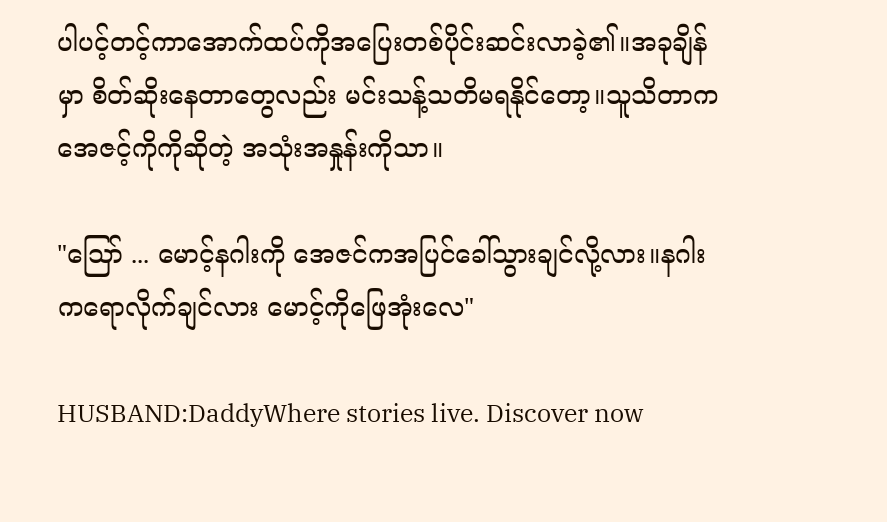ပါပင့်တင့်ကာအောက်ထပ်ကိုအပြေးတစ်ပိုင်းဆင်းလာခဲ့၏။အခုချိန်မှာ စိတ်ဆိုးနေတာတွေလည်း မင်းသန့်သတိမရနိုင်တော့။သူသိတာက အေဇင့်ကိုကိုဆိုတဲ့ အသုံးအနှုန်းကိုသာ။

"သြော် ... မောင့်နဂါးကို အေဇင်ကအပြင်ခေါ်သွားချင်လို့လား။နဂါးကရောလိုက်ချင်လား မောင့်ကိုဖြေအုံးလေ"

HUSBAND:DaddyWhere stories live. Discover now